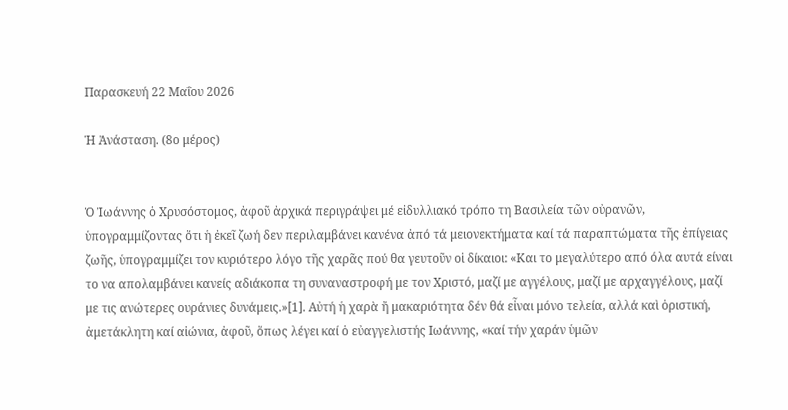Παρασκευή 22 Μαΐου 2026

Ἡ Ἀνάσταση. (8ο μέρος)


Ὁ Ἰωάννης ὁ Χρυσόστομος, ἀφοῦ ἀρχικά περιγράψει μέ εἰδυλλιακό τρόπο τη Βασιλεία τῶν οὐρανῶν, ὑπογραμμίζοντας ὅτι ἡ ἐκεῖ ζωή δεν περιλαμβάνει κανένα ἀπό τά μειονεκτήματα καί τά παραπτώματα τῆς ἐπίγειας ζωῆς, ὑπογραμμίζει τον κυριότερο λόγο τῆς χαρᾶς πού θα γευτοῦν οἱ δίκαιοι: «Και το μεγαλύτερο από όλα αυτά είναι το να απολαμβάνει κανείς αδιάκοπα τη συναναστροφή με τον Χριστό, μαζί με αγγέλους, μαζί με αρχαγγέλους, μαζί με τις ανώτερες ουράνιες δυνάμεις.»[1]. Αὐτή ἡ χαρὰ ἤ μακαριότητα δέν θά εἶναι μόνο τελεία, αλλά καὶ ὁριστική, ἀμετάκλητη καί αἰώνια, ἀφοῦ, ὅπως λέγει καί ὁ εὐαγγελιστής Ιωάννης, «καί τήν χαράν ὑμῶν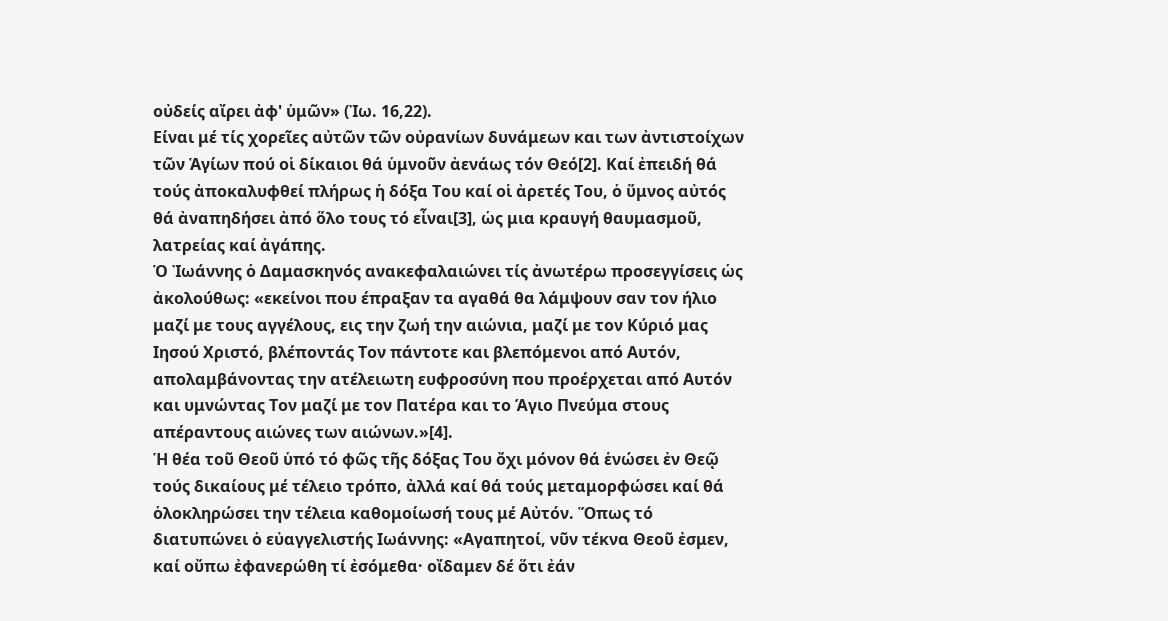οὐδείς αἴρει ἀφ' ὑμῶν» (Ἰω. 16,22).
Είναι μέ τίς χορεῖες αὐτῶν τῶν οὐρανίων δυνάμεων και των ἀντιστοίχων τῶν Ἁγίων πού οἱ δίκαιοι θά ὑμνοῦν ἀενάως τόν Θεό[2]. Καί ἐπειδή θά τούς ἀποκαλυφθεί πλήρως ἡ δόξα Του καί οἱ ἀρετές Του, ὁ ὕμνος αὐτός θά ἀναπηδήσει ἀπό ὅλο τους τό εἶναι[3], ὡς μια κραυγή θαυμασμοῦ, λατρείας καί ἀγάπης.
Ὁ Ἰωάννης ὁ Δαμασκηνός ανακεφαλαιώνει τίς ἀνωτέρω προσεγγίσεις ὡς ἀκολούθως: «εκείνοι που έπραξαν τα αγαθά θα λάμψουν σαν τον ήλιο μαζί με τους αγγέλους, εις την ζωή την αιώνια, μαζί με τον Κύριό μας Ιησού Χριστό, βλέποντάς Τον πάντοτε και βλεπόμενοι από Αυτόν, απολαμβάνοντας την ατέλειωτη ευφροσύνη που προέρχεται από Αυτόν και υμνώντας Τον μαζί με τον Πατέρα και το Άγιο Πνεύμα στους απέραντους αιώνες των αιώνων.»[4].
Ἡ θέα τοῦ Θεοῦ ὑπό τό φῶς τῆς δόξας Του ὄχι μόνον θά ἑνώσει ἐν Θεῷ τούς δικαίους μέ τέλειο τρόπο, ἀλλά καί θά τούς μεταμορφώσει καί θά ὁλοκληρώσει την τέλεια καθομοίωσή τους μέ Αὐτόν. Ὅπως τό διατυπώνει ὁ εὐαγγελιστής Ιωάννης: «Αγαπητοί, νῦν τέκνα Θεοῦ ἐσμεν, καί οὔπω ἐφανερώθη τί ἐσόμεθα· οἴδαμεν δέ ὅτι ἐάν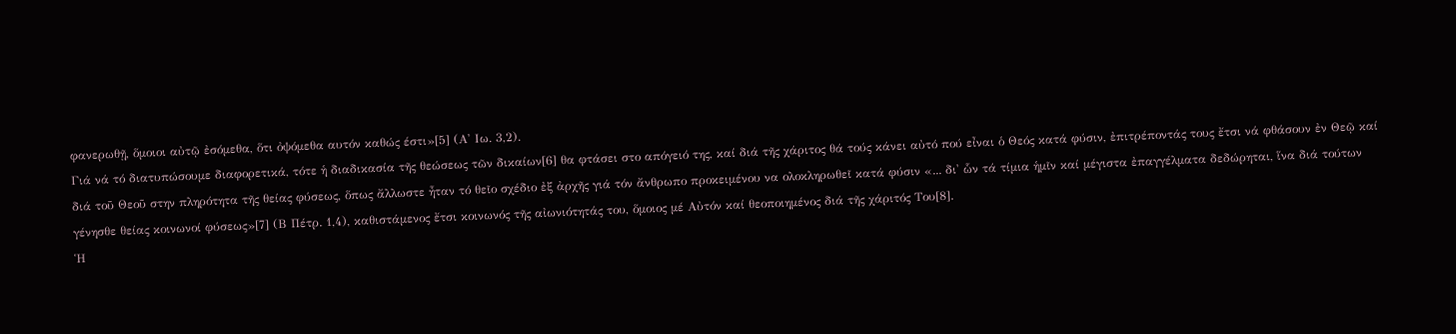φανερωθῇ, ὅμοιοι αὐτῷ ἐσόμεθα, ὅτι ὀψόμεθα αυτόν καθώς έστι»[5] (Α' Ιω. 3,2).
Γιά νά τό διατυπώσουμε διαφορετικά, τότε ἡ διαδικασία τῆς θεώσεως τῶν δικαίων[6] θα φτάσει στο απόγειό της, καί διά τῆς χάριτος θά τούς κάνει αὐτό πού εἶναι ὁ Θεός κατά φύσιν, ἐπιτρέποντάς τους ἔτσι νά φθάσουν ἐν Θεῷ καί διά τοῦ Θεοῦ στην πληρότητα τῆς θείας φύσεως, ὅπως ἄλλωστε ἦταν τό θεῖο σχέδιο ἐξ ἀρχῆς γιά τόν ἄνθρωπο προκειμένου να ολοκληρωθεῖ κατά φύσιν «... δι' ὧν τά τίμια ἡμῖν καί μέγιστα ἐπαγγέλματα δεδώρηται, ἵνα διά τούτων γένησθε θείας κοινωνοί φύσεως»[7] (Β Πέτρ. 1,4), καθιστάμενος ἔτσι κοινωνός τῆς αἰωνιότητάς του, ὅμοιος μέ Αὐτόν καί θεοποιημένος διά τῆς χάριτός Του[8].
Ἡ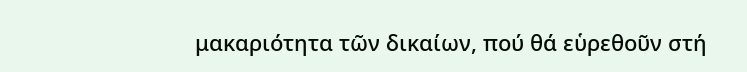μακαριότητα τῶν δικαίων, πού θά εὑρεθοῦν στή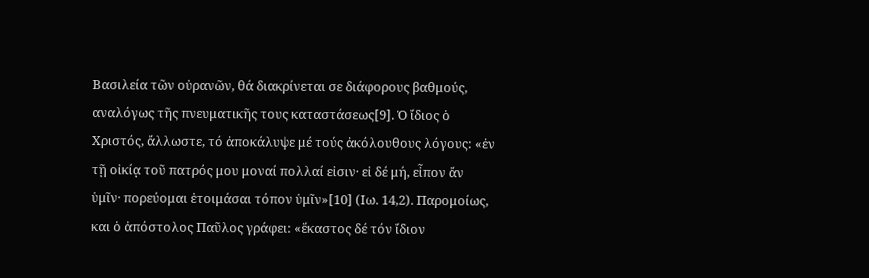Βασιλεία τῶν οὐρανῶν, θά διακρίνεται σε διάφορους βαθμούς, αναλόγως τῆς πνευματικῆς τους καταστάσεως[9]. Ὁ ἴδιος ὁ Χριστός, ἄλλωστε, τό ἀποκάλυψε μέ τούς ἀκόλουθους λόγους: «ἐν τῇ οἰκίᾳ τοῦ πατρός μου μοναί πολλαί εἰσιν· εἰ δέ μή, εἶπον ἄν ὑμῖν· πορεύομαι ἑτοιμάσαι τόπον ὑμῖν»[10] (Ιω. 14,2). Παρομοίως, και ὁ ἀπόστολος Παῦλος γράφει: «ἕκαστος δέ τόν ἴδιον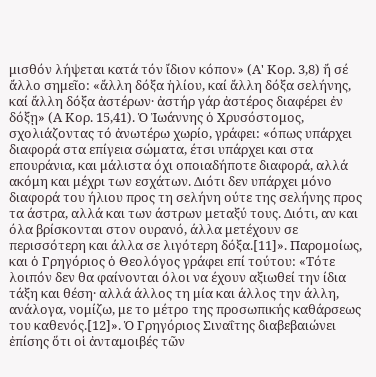μισθόν λήψεται κατά τόν ἴδιον κόπον» (Α' Κορ. 3,8) ἤ σέ ἄλλο σημεῖο: «ἄλλη δόξα ἡλίου, καί ἄλλη δόξα σελήνης, καί ἄλλη δόξα ἀστέρων· ἀστήρ γάρ ἀστέρος διαφέρει ἐν δόξῃ» (Α Κορ. 15,41). Ὁ Ἰωάννης ὁ Χρυσόστομος, σχολιάζοντας τό ἀνωτέρω χωρίο, γράφει: «όπως υπάρχει διαφορά στα επίγεια σώματα, έτσι υπάρχει και στα επουράνια, και μάλιστα όχι οποιαδήποτε διαφορά, αλλά ακόμη και μέχρι των εσχάτων. Διότι δεν υπάρχει μόνο διαφορά του ήλιου προς τη σελήνη ούτε της σελήνης προς τα άστρα, αλλά και των άστρων μεταξύ τους. Διότι, αν και όλα βρίσκονται στον ουρανό, άλλα μετέχουν σε περισσότερη και άλλα σε λιγότερη δόξα.[11]». Παρομοίως, και ὁ Γρηγόριος ὁ Θεολόγος γράφει επί τούτου: «Τότε λοιπόν δεν θα φαίνονται όλοι να έχουν αξιωθεί την ίδια τάξη και θέση· αλλά άλλος τη μία και άλλος την άλλη, ανάλογα, νομίζω, με το μέτρο της προσωπικής καθάρσεως του καθενός.[12]». Ὁ Γρηγόριος Σιναΐτης διαβεβαιώνει ἐπίσης ὅτι οἱ ἀνταμοιβές τῶν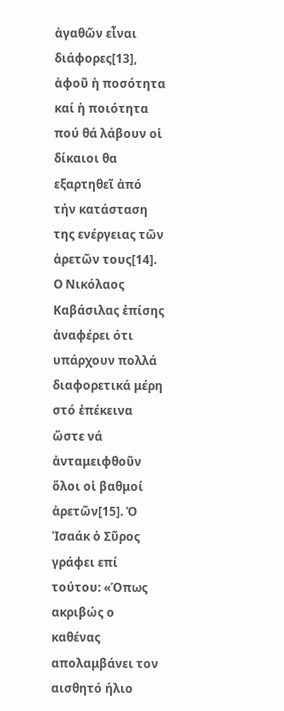ἀγαθῶν εἶναι διάφορες[13], ἀφοῦ ἡ ποσότητα καί ἡ ποιότητα πού θά λάβουν οἱ δίκαιοι θα εξαρτηθεῖ ἀπό τήν κατάσταση της ενέργειας τῶν ἀρετῶν τους[14]. Ο Νικόλαος Καβάσιλας ἐπίσης ἀναφέρει ότι υπάρχουν πολλά διαφορετικά μέρη στό ἐπέκεινα ὥστε νά ἀνταμειφθοῦν ὅλοι οἱ βαθμοί ἀρετῶν[15]. Ὁ Ἰσαάκ ὁ Σῦρος γράφει επί τούτου: «Όπως ακριβώς ο καθένας απολαμβάνει τον αισθητό ήλιο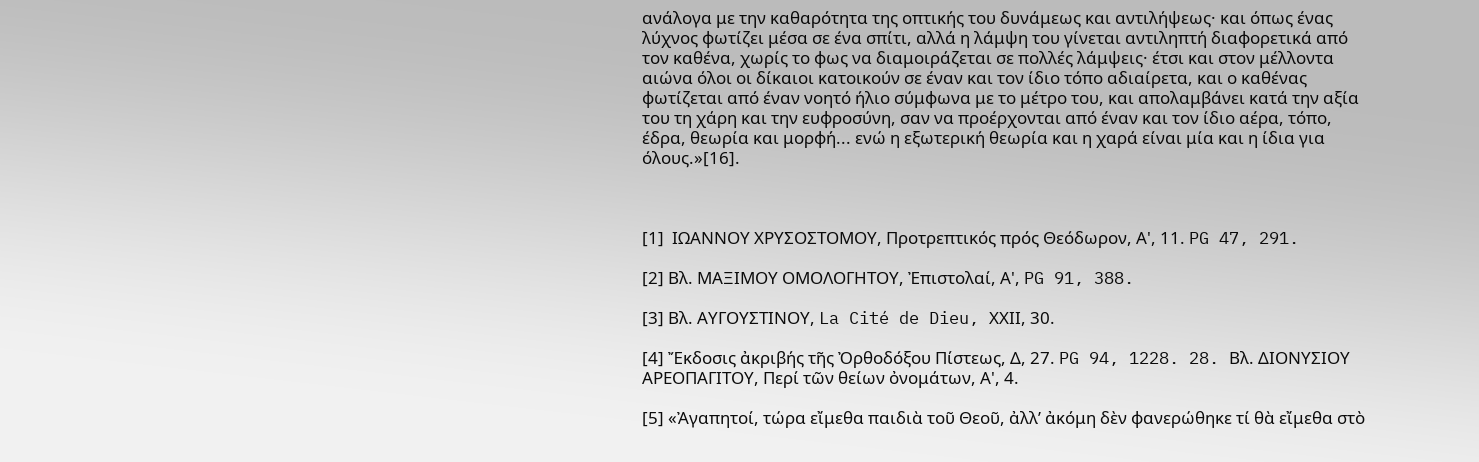ανάλογα με την καθαρότητα της οπτικής του δυνάμεως και αντιλήψεως· και όπως ένας λύχνος φωτίζει μέσα σε ένα σπίτι, αλλά η λάμψη του γίνεται αντιληπτή διαφορετικά από τον καθένα, χωρίς το φως να διαμοιράζεται σε πολλές λάμψεις· έτσι και στον μέλλοντα αιώνα όλοι οι δίκαιοι κατοικούν σε έναν και τον ίδιο τόπο αδιαίρετα, και ο καθένας φωτίζεται από έναν νοητό ήλιο σύμφωνα με το μέτρο του, και απολαμβάνει κατά την αξία του τη χάρη και την ευφροσύνη, σαν να προέρχονται από έναν και τον ίδιο αέρα, τόπο, έδρα, θεωρία και μορφή... ενώ η εξωτερική θεωρία και η χαρά είναι μία και η ίδια για όλους.»[16].



[1]  ΙΩΑΝΝΟΥ ΧΡΥΣΟΣΤΟΜΟΥ, Προτρεπτικός πρός Θεόδωρον, Α', 11. PG 47, 291.

[2] Βλ. ΜΑΞΙΜΟΥ ΟΜΟΛΟΓΗΤΟΥ, Ἐπιστολαί, Α', PG 91, 388.

[3] Βλ. ΑΥΓΟΥΣΤΙΝΟΥ, La Cité de Dieu, XXΙΙ, 30.

[4] Ἔκδοσις ἀκριβής τῆς Ὀρθοδόξου Πίστεως, Δ, 27. PG 94, 1228. 28. Βλ. ΔΙΟΝΥΣΙΟΥ ΑΡΕΟΠΑΓΙΤΟΥ, Περί τῶν θείων ὀνομάτων, Α', 4.

[5] «Ἀγαπητοί, τώρα εἴμεθα παιδιὰ τοῦ Θεοῦ, ἀλλ’ ἀκόμη δὲν φανερώθηκε τί θὰ εἴμεθα στὸ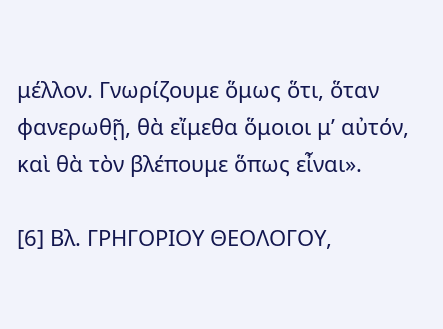μέλλον. Γνωρίζουμε ὅμως ὅτι, ὅταν φανερωθῇ, θὰ εἴμεθα ὅμοιοι μ’ αὐτόν, καὶ θὰ τὸν βλέπουμε ὅπως εἶναι».

[6] Βλ. ΓΡΗΓΟΡΙΟΥ ΘΕΟΛΟΓΟΥ,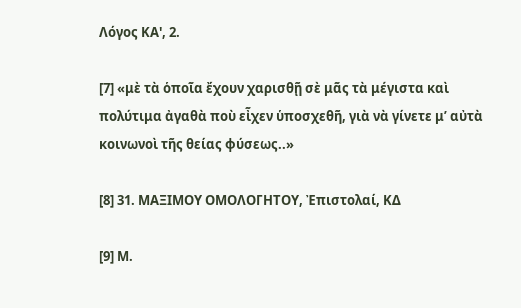Λόγος ΚΑ', 2.

[7] «μὲ τὰ ὁποῖα ἔχουν χαρισθῇ σὲ μᾶς τὰ μέγιστα καὶ πολύτιμα ἀγαθὰ ποὺ εἶχεν ὑποσχεθῆ, γιὰ νὰ γίνετε μ’ αὐτὰ κοινωνοὶ τῆς θείας φύσεως..»

[8] 31. ΜΑΞΙΜΟΥ ΟΜΟΛΟΓΗΤΟΥ, Ἐπιστολαί, ΚΔ

[9] Μ.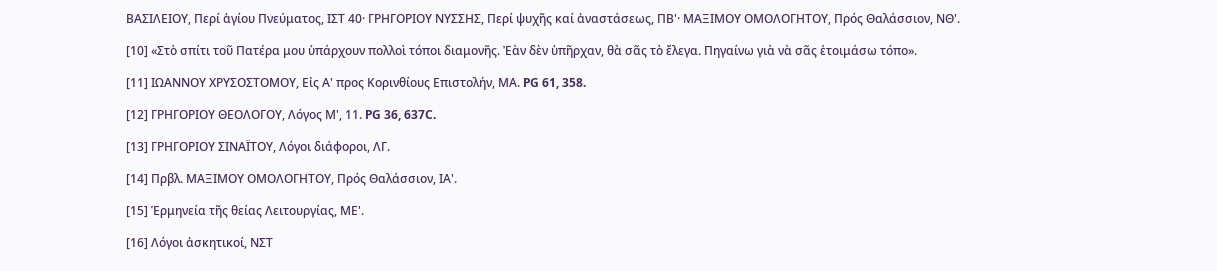ΒΑΣΙΛΕΙΟΥ, Περί ἁγίου Πνεύματος, ΙΣΤ 40· ΓΡΗΓΟΡΙΟΥ ΝΥΣΣΗΣ, Περί ψυχῆς καί ἀναστάσεως, ΠΒ'· ΜΑΞΙΜΟΥ ΟΜΟΛΟΓΗΤΟΥ, Πρός Θαλάσσιον, ΝΘ'.

[10] «Στὸ σπίτι τοῦ Πατέρα μου ὑπάρχουν πολλοὶ τόποι διαμονῆς. Ἐὰν δὲν ὑπῆρχαν, θὰ σᾶς τὸ ἔλεγα. Πηγαίνω γιὰ νὰ σᾶς ἑτοιμάσω τόπο».

[11] ΙΩΑΝΝΟΥ ΧΡΥΣΟΣΤΟΜΟΥ, Εἰς Α' προς Κορινθίους Επιστολήν, ΜA. PG 61, 358.

[12] ΓΡΗΓΟΡΙΟΥ ΘΕΟΛΟΓΟΥ, Λόγος Μ', 11. PG 36, 637C.

[13] ΓΡΗΓΟΡΙΟΥ ΣΙΝΑΪΤΟΥ, Λόγοι διάφοροι, ΛΓ.

[14] Πρβλ. ΜΑΞΙΜΟΥ ΟΜΟΛΟΓΗΤΟΥ, Πρός Θαλάσσιον, ΙΑ'.

[15] Ἑρμηνεία τῆς θείας Λειτουργίας, ΜΕ'.

[16] Λόγοι ἀσκητικοί, ΝΣΤ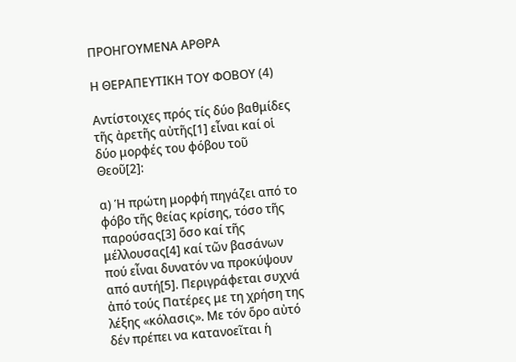ΠΡΟΗΓΟΥΜΕΝΑ ΑΡΘΡΑ

Η ΘΕΡΑΠΕΥΤΙΚΗ ΤΟΥ ΦΟΒΟΥ (4)

Αντίστοιχες πρός τίς δύο βαθμίδες τῆς ἀρετῆς αὐτῆς[1] εἶναι καί οἱ δύο μορφές του φόβου τοῦ Θεοῦ[2]:

α) Ἡ πρώτη μορφή πηγάζει από το φόβο τῆς θείας κρίσης, τόσο τῆς παρούσας[3] ὅσο καί τῆς μέλλουσας[4] καί τῶν βασάνων πού εἶναι δυνατόν να προκύψουν από αυτή[5]. Περιγράφεται συχνά ἀπό τούς Πατέρες με τη χρήση της λέξης «κόλασις». Με τόν ὅρο αὐτό δέν πρέπει να κατανοεῖται ἡ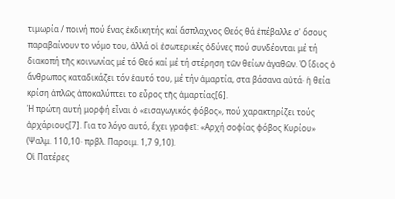τιμωρία / ποινή πού ἕνας ἐκδικητής καί ἄσπλαχνος Θεός θά ἐπέβαλλε σ' ὅσους παραβαίνουν το νόμο του, ἀλλά οἱ ἐσωτερικές ὀδύνες πού συνδέονται μέ τή διακοπή τῆς κοινωνίας μέ τό Θεό καί μέ τή στέρηση τῶν θείων ἀγαθῶν. Ὁ ἴδιος ὁ ἄνθρωπος καταδικάζει τόν ἑαυτό του, μέ τήν ἁμαρτία, στα βάσανα αὐτά· ἡ θεία κρίση ἁπλῶς ἀποκαλύπτει το εὖρος τῆς ἁμαρτίας[6].
Ἡ πρώτη αυτή μορφή εἶναι ὁ «εισαγωγικός φόβος», πού χαρακτηρίζει τούς ἀρχάριους[7]. Για το λόγο αυτό, ἔχει γραφεῖ: «Αρχή σοφίας φόβος Κυρίου» (Ψαλμ. 110,10· πρβλ. Παροιμ. 1,7 9,10).
Οἱ Πατέρες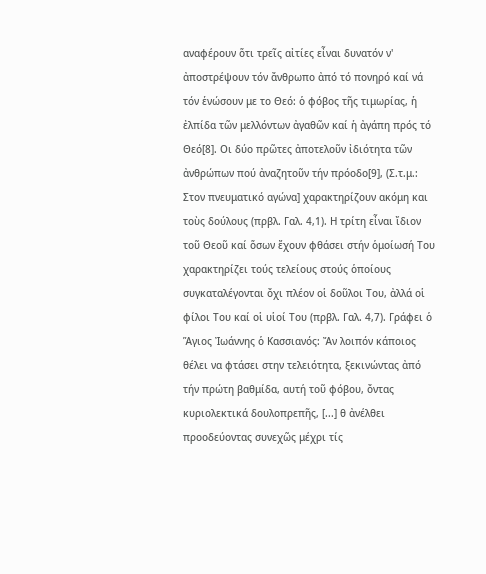αναφέρουν ὅτι τρεῖς αἰτίες εἶναι δυνατόν ν' ἀποστρέψουν τόν ἄνθρωπο ἀπό τό πονηρό καί νά τόν ἑνώσουν με το Θεό: ὁ φόβος τῆς τιμωρίας, ἡ ἐλπίδα τῶν μελλόντων ἀγαθῶν καί ἡ ἀγάπη πρός τό Θεό[8]. Οι δύο πρῶτες ἀποτελοῦν ἰδιότητα τῶν ἀνθρώπων πού ἀναζητοῦν τήν πρόοδο[9], (Σ.τ.μ.: Στον πνευματικό αγώνα] χαρακτηρίζουν ακόμη και τοὺς δούλους (πρβλ. Γαλ. 4,1). Η τρίτη εἶναι ἴδιον τοῦ Θεοῦ καί ὅσων ἔχουν φθάσει στήν ὁμοίωσή Του χαρακτηρίζει τούς τελείους στούς ὁποίους συγκαταλέγονται ὄχι πλέον οἱ δοῦλοι Του, ἀλλά οἱ φίλοι Του καί οἱ υἱοί Του (πρβλ. Γαλ. 4,7). Γράφει ὁ Ἅγιος Ἰωάννης ὁ Κασσιανός: Ἄν λοιπόν κάποιος θέλει να φτάσει στην τελειότητα, ξεκινώντας ἀπό τήν πρώτη βαθμίδα, αυτή τοῦ φόβου, ὄντας κυριολεκτικά δουλοπρεπῆς, [...] θ ἀνέλθει προοδεύοντας συνεχῶς μέχρι τίς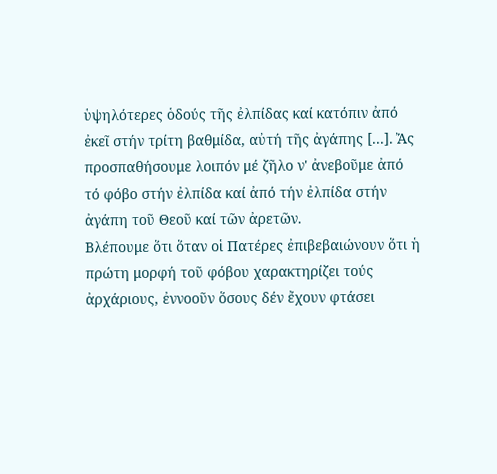ὑψηλότερες ὁδούς τῆς ἐλπίδας καί κατόπιν ἀπό ἐκεῖ στήν τρίτη βαθμίδα, αὐτή τῆς ἀγάπης [...]. Ἄς προσπαθήσουμε λοιπόν μέ ζῆλο ν' ἀνεβοῦμε ἀπό τό φόβο στήν ἐλπίδα καί ἀπό τήν ἐλπίδα στήν ἀγάπη τοῦ Θεοῦ καί τῶν ἀρετῶν.
Βλέπουμε ὅτι ὅταν οἱ Πατέρες ἐπιβεβαιώνουν ὅτι ἡ πρώτη μορφή τοῦ φόβου χαρακτηρίζει τούς ἀρχάριους, ἐννοοῦν ὅσους δέν ἔχουν φτάσει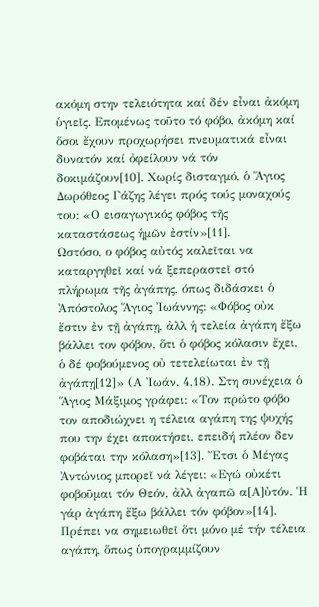ακόμη στην τελειότητα καί δέν εἶναι ἀκόμη ὑγιεῖς. Επομένως τοῦτο τό φόβο, ἀκόμη καί ὅσοι ἔχουν προχωρήσει πνευματικά εἶναι δυνατόν καί ὀφείλουν νά τόν δοκιμάζουν[10]. Χωρίς δισταγμό, ὁ Ἅγιος Δωρόθεος Γάζης λέγει πρός τούς μοναχούς του: «Ο εισαγωγικός φόβος τῆς καταστάσεως ἡμῶν ἐστίν»[11].
Ωστόσο, ο φόβος αὐτός καλεῖται να καταργηθεῖ καί νά ξεπεραστεῖ στό πλήρωμα τῆς ἀγάπης, όπως διδάσκει ὁ Ἀπόστολος Ἅγιος Ἰωάννης: «Φόβος οὐκ ἔστιν ἐν τῇ ἀγάπῃ, ἀλλ ἡ τελεία ἀγάπη ἔξω βάλλει τον φόβον, ὅτι ὁ φόβος κόλασιν ἔχει, ὁ δέ φοβούμενος οὐ τετελείωται ἐν τῇ ἀγάπῃ[12]» (Α Ἰωάν. 4,18). Στη συνέχεια ὁ Ἅγιος Μάξιμος γράφει: «Τον πρώτο φόβο τον αποδιώχνει η τέλεια αγάπη της ψυχής που την έχει αποκτήσει, επειδή πλέον δεν φοβάται την κόλαση»[13]. Ἔτσι ὁ Μέγας Ἀντώνιος μπορεῖ νά λέγει: «Εγώ οὐκέτι φοβοῦμαι τόν Θεόν, ἀλλ ἀγαπῶ α[Α]ὐτόν. Ἡ γάρ ἀγάπη ἔξω βάλλει τόν φόβον»[14].
Πρέπει να σημειωθεῖ ὅτι μόνο μέ τήν τέλεια αγάπη, ὅπως ὑπογραμμίζουν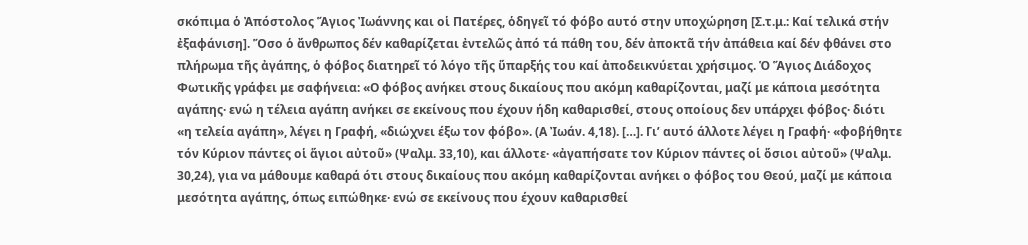σκόπιμα ὁ Ἀπόστολος Ἅγιος Ἰωάννης και οἱ Πατέρες, ὁδηγεῖ τό φόβο αυτό στην υποχώρηση [Σ.τ.μ.: Καί τελικά στήν ἐξαφάνιση]. Ὅσο ὁ ἄνθρωπος δέν καθαρίζεται ἐντελῶς ἀπό τά πάθη του, δέν ἀποκτᾶ τήν ἀπάθεια καί δέν φθάνει στο πλήρωμα τῆς ἀγάπης, ὁ φόβος διατηρεῖ τό λόγο τῆς ὕπαρξής του καί ἀποδεικνύεται χρήσιμος. Ὁ Ἅγιος Διάδοχος Φωτικῆς γράφει με σαφήνεια: «Ο φόβος ανήκει στους δικαίους που ακόμη καθαρίζονται, μαζί με κάποια μεσότητα αγάπης· ενώ η τέλεια αγάπη ανήκει σε εκείνους που έχουν ήδη καθαρισθεί, στους οποίους δεν υπάρχει φόβος· διότι «η τελεία αγάπη», λέγει η Γραφή, «διώχνει έξω τον φόβο». (Α Ἰωάν. 4,18). […]. Γι’ αυτό άλλοτε λέγει η Γραφή· «φοβήθητε τόν Κύριον πάντες οἱ ἅγιοι αὐτοῦ» (Ψαλμ. 33,10), και άλλοτε· «ἀγαπήσατε τον Κύριον πάντες οἱ ὅσιοι αὐτοῦ» (Ψαλμ. 30,24), για να μάθουμε καθαρά ότι στους δικαίους που ακόμη καθαρίζονται ανήκει ο φόβος του Θεού, μαζί με κάποια μεσότητα αγάπης, όπως ειπώθηκε· ενώ σε εκείνους που έχουν καθαρισθεί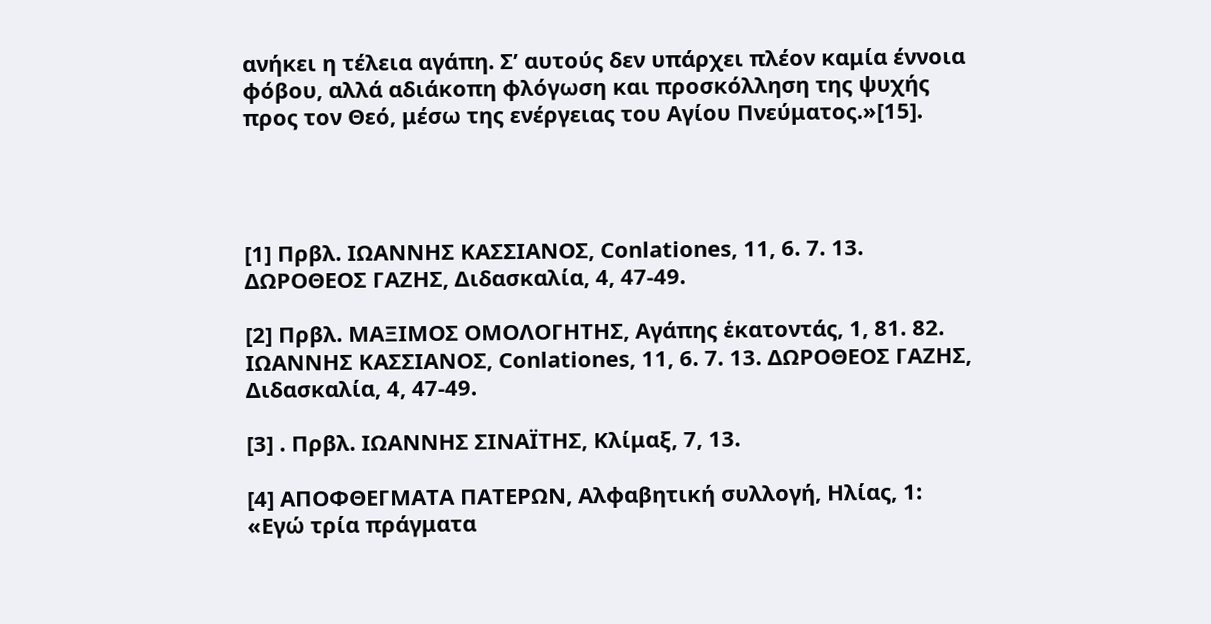ανήκει η τέλεια αγάπη. Σ’ αυτούς δεν υπάρχει πλέον καμία έννοια φόβου, αλλά αδιάκοπη φλόγωση και προσκόλληση της ψυχής προς τον Θεό, μέσω της ενέργειας του Αγίου Πνεύματος.»[15].




[1] Πρβλ. ΙΩΑΝΝΗΣ ΚΑΣΣΙΑΝΟΣ, Conlationes, 11, 6. 7. 13. ΔΩΡΟΘΕΟΣ ΓΑΖΗΣ, Διδασκαλία, 4, 47-49.

[2] Πρβλ. ΜΑΞΙΜΟΣ ΟΜΟΛΟΓΗΤΗΣ, Αγάπης ἑκατοντάς, 1, 81. 82. ΙΩΑΝΝΗΣ ΚΑΣΣΙΑΝΟΣ, Conlationes, 11, 6. 7. 13. ΔΩΡΟΘΕΟΣ ΓΑΖΗΣ, Διδασκαλία, 4, 47-49.

[3] . Πρβλ. ΙΩΑΝΝΗΣ ΣΙΝΑΪΤΗΣ, Κλίμαξ, 7, 13.

[4] ΑΠΟΦΘΕΓΜΑΤΑ ΠΑΤΕΡΩΝ, Αλφαβητική συλλογή, Ηλίας, 1: «Εγώ τρία πράγματα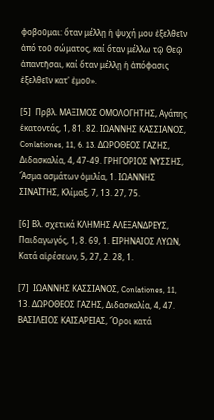φοβοῦμαι: ὅταν μέλλῃ ἡ ψυχή μου ἐξελθεῖν ἀπό τοῦ σώματος, καί ὅταν μέλλω τῷ Θεῷ ἀπαντῆσαι, καί ὅταν μέλλῃ ἡ ἀπόφασις ἐξελθεῖν κατ' ἐμοῦ».

[5]  Πρβλ. ΜΑΞΙΜΟΣ ΟΜΟΛΟΓΗΤΗΣ, Αγάπης ἑκατοντάς, 1, 81. 82. ΙΩΑΝΝΗΣ ΚΑΣΣΙΑΝΟΣ, Conlationes, 11, 6. 13. ΔΩΡΟΘΕΟΣ ΓΑΖΗΣ, Διδασκαλία, 4, 47-49. ΓΡΗΓΟΡΙΟΣ ΝΥΣΣΗΣ,  Ἄσμα ασμάτων ὁμιλία, 1. ΙΩΑΝΝΗΣ ΣΙΝΑΪΤΗΣ, Κλίμαξ, 7, 13. 27, 75.

[6] Βλ. σχετικά ΚΛΗΜΗΣ ΑΛΕΞΑΝΔΡΕΥΣ, Παιδαγωγός, 1, 8. 69, 1. ΕΙΡΗΝΑΙΟΣ ΛΥΩΝ, Κατά αἱρέσεων, 5, 27, 2. 28, 1.

[7]  ΙΩΑΝΝΗΣ ΚΑΣΣΙΑΝΟΣ, Conlationes, 11, 13. ΔΩΡΟΘΕΟΣ ΓΑΖΗΣ, Διδασκαλία, 4, 47. ΒΑΣΙΛΕΙΟΣ ΚΑΙΣΑΡΕΙΑΣ, Ὅροι κατά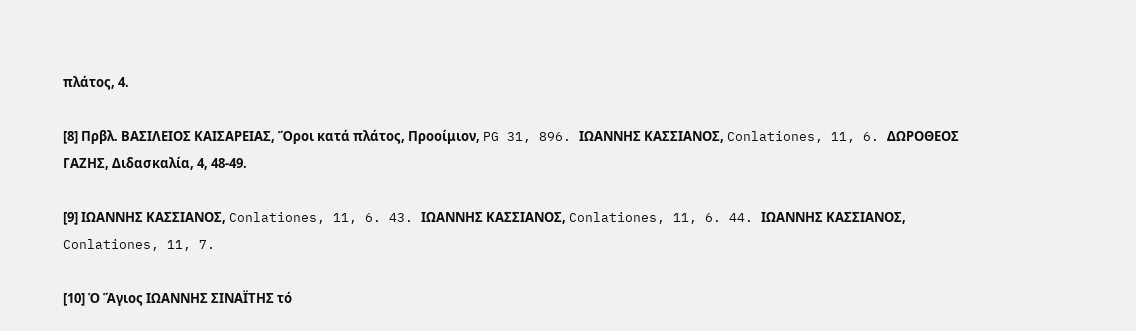πλάτος, 4.

[8] Πρβλ. ΒΑΣΙΛΕΙΟΣ ΚΑΙΣΑΡΕΙΑΣ, Ὅροι κατά πλάτος, Προοίμιον, PG 31, 896. ΙΩΑΝΝΗΣ ΚΑΣΣΙΑΝΟΣ, Conlationes, 11, 6. ΔΩΡΟΘΕΟΣ ΓΑΖΗΣ, Διδασκαλία, 4, 48-49.

[9] ΙΩΑΝΝΗΣ ΚΑΣΣΙΑΝΟΣ, Conlationes, 11, 6. 43. ΙΩΑΝΝΗΣ ΚΑΣΣΙΑΝΟΣ, Conlationes, 11, 6. 44. ΙΩΑΝΝΗΣ ΚΑΣΣΙΑΝΟΣ, Conlationes, 11, 7.

[10] Ὁ Ἅγιος ΙΩΑΝΝΗΣ ΣΙΝΑΪΤΗΣ τό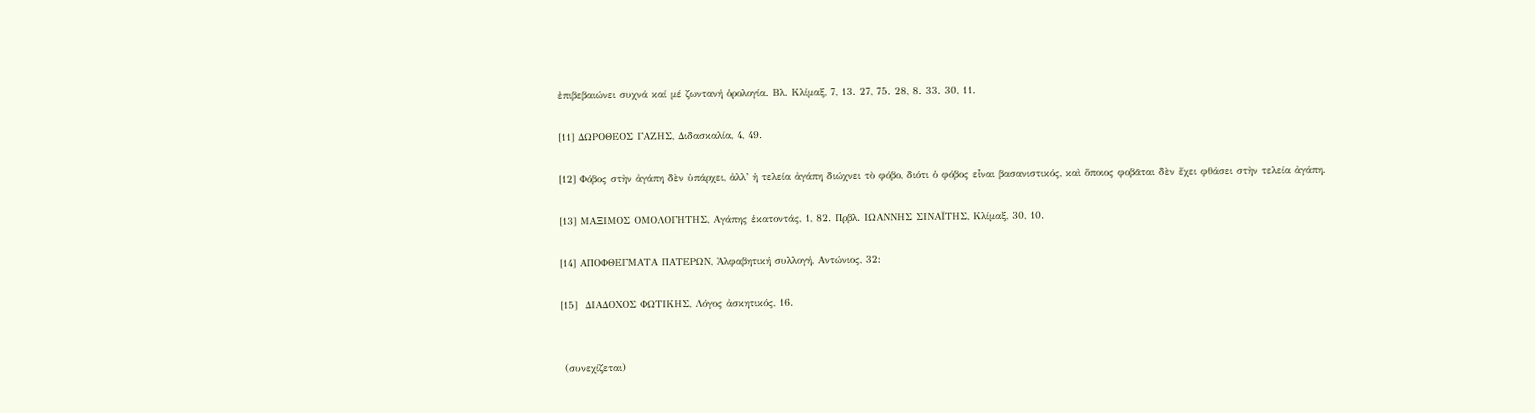ἐπιβεβαιώνει συχνά καί μέ ζωντανή ὁρολογία. Βλ. Κλίμαξ, 7, 13. 27, 75. 28, 8. 33. 30, 11.

[11] ΔΩΡΟΘΕΟΣ ΓΑΖΗΣ, Διδασκαλία, 4, 49.

[12] Φόβος στὴν ἀγάπη δὲν ὑπάρχει, ἀλλ’ ἡ τελεία ἀγάπη διώχνει τὸ φόβο, διότι ὁ φόβος εἶναι βασανιστικός, καὶ ὅποιος φοβᾶται δὲν ἔχει φθάσει στὴν τελεία ἀγάπη.

[13] ΜΑΞΙΜΟΣ ΟΜΟΛΟΓΗΤΗΣ, Αγάπης ἑκατοντάς, 1, 82. Πρβλ. ΙΩΑΝΝΗΣ ΣΙΝΑΪΤΗΣ, Κλίμαξ, 30, 10.

[14] ΑΠΟΦΘΕΓΜΑΤΑ ΠΑΤΕΡΩΝ, Ἀλφαβητική συλλογή, Αντώνιος, 32:

[15]  ΔΙΑΔΟΧΟΣ ΦΩΤΙΚΗΣ, Λόγος ἀσκητικός, 16.


 (συνεχίζεται)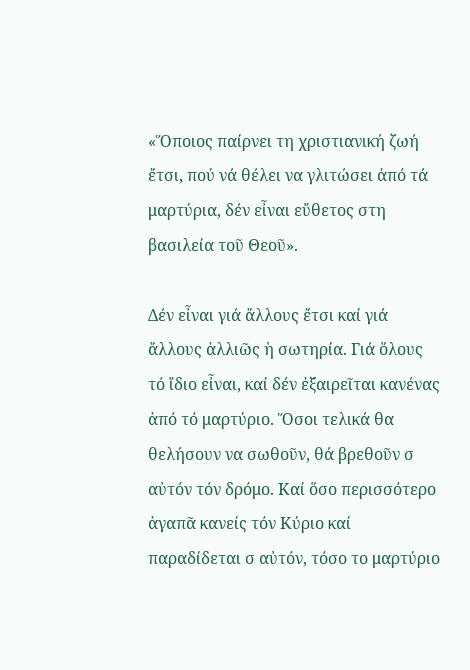«Ὅποιος παίρνει τη χριστιανική ζωή ἔτσι, πού νά θέλει να γλιτώσει ἀπό τά μαρτύρια, δέν εἶναι εὔθετος στη βασιλεία τοῦ Θεοῦ».

Δέν εἶναι γιά ἄλλους ἔτσι καί γιά ἄλλους ἀλλιῶς ἡ σωτηρία. Γιά ὅλους τό ἴδιο εἶναι, καί δέν ἐξαιρεῖται κανένας ἀπό τό μαρτύριο. Ὅσοι τελικά θα θελήσουν να σωθοῦν, θά βρεθοῦν σ αὐτόν τόν δρόμο. Καί ὅσο περισσότερο ἀγαπᾶ κανείς τόν Κύριο καί παραδίδεται σ αὐτόν, τόσο το μαρτύριο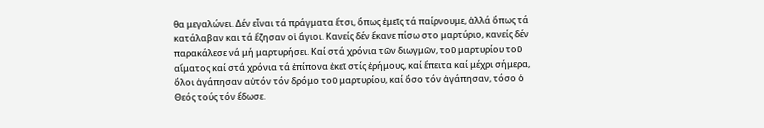θα μεγαλώνει. Δέν εἶναι τά πράγματα ἔτσι, ὅπως ἐμεῖς τά παίρνουμε, ἀλλά ὅπως τά κατάλαβαν και τά ἔζησαν οἱ ἅγιοι. Κανείς δέν ἔκανε πίσω στο μαρτύριο, κανείς δέν παρακάλεσε νά μή μαρτυρήσει. Καί στά χρόνια τῶν διωγμῶν, τοῦ μαρτυρίου τοῦ αἵματος καί στά χρόνια τά ἐπίπονα ἐκεῖ στίς ἐρήμους, καί ἔπειτα καί μέχρι σήμερα, ὅλοι ἀγάπησαν αὐτόν τόν δρόμο τοῦ μαρτυρίου, καί ὅσο τόν ἀγάπησαν, τόσο ὁ Θεός τούς τόν ἔδωσε.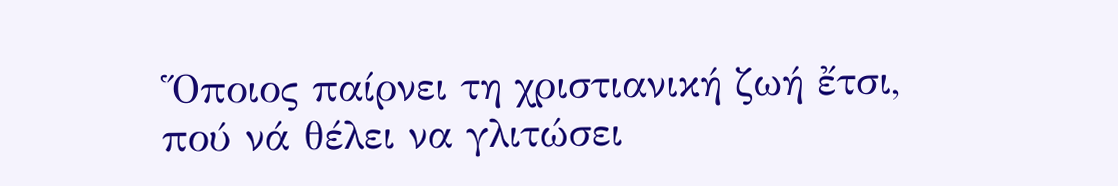Ὅποιος παίρνει τη χριστιανική ζωή ἔτσι, πού νά θέλει να γλιτώσει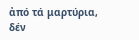ἀπό τά μαρτύρια, δέν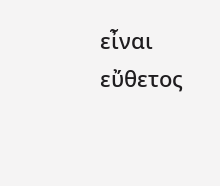εἶναι εὔθετος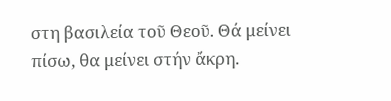στη βασιλεία τοῦ Θεοῦ. Θά μείνει πίσω, θα μείνει στήν ἄκρη.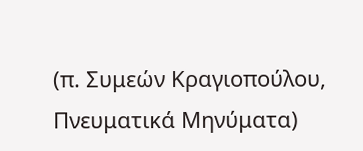(π. Συμεών Κραγιοπούλου, Πνευματικά Μηνύματα)